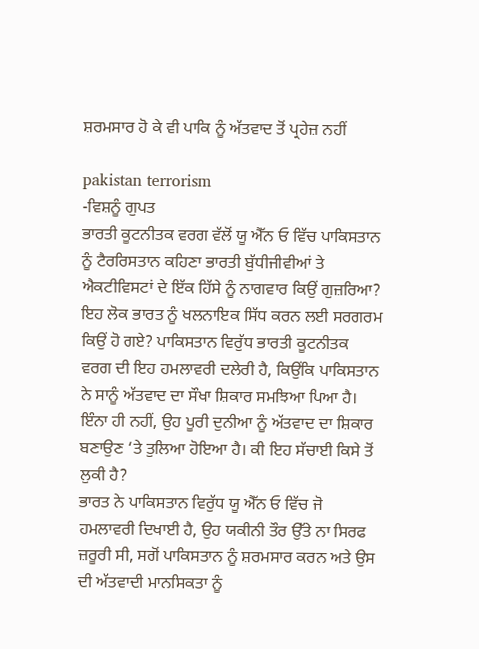ਸ਼ਰਮਸਾਰ ਹੋ ਕੇ ਵੀ ਪਾਕਿ ਨੂੰ ਅੱਤਵਾਦ ਤੋਂ ਪ੍ਰਹੇਜ਼ ਨਹੀਂ

pakistan terrorism
-ਵਿਸ਼ਨੂੰ ਗੁਪਤ
ਭਾਰਤੀ ਕੂਟਨੀਤਕ ਵਰਗ ਵੱਲੋਂ ਯੂ ਐੱਨ ਓ ਵਿੱਚ ਪਾਕਿਸਤਾਨ ਨੂੰ ਟੈਰਰਿਸਤਾਨ ਕਹਿਣਾ ਭਾਰਤੀ ਬੁੱਧੀਜੀਵੀਆਂ ਤੇ ਐਕਟੀਵਿਸਟਾਂ ਦੇ ਇੱਕ ਹਿੱਸੇ ਨੂੰ ਨਾਗਵਾਰ ਕਿਉਂ ਗੁਜ਼ਰਿਆ? ਇਹ ਲੋਕ ਭਾਰਤ ਨੂੰ ਖਲਨਾਇਕ ਸਿੱਧ ਕਰਨ ਲਈ ਸਰਗਰਮ ਕਿਉਂ ਹੋ ਗਏ? ਪਾਕਿਸਤਾਨ ਵਿਰੁੱਧ ਭਾਰਤੀ ਕੂਟਨੀਤਕ ਵਰਗ ਦੀ ਇਹ ਹਮਲਾਵਰੀ ਦਲੇਰੀ ਹੈ, ਕਿਉਂਕਿ ਪਾਕਿਸਤਾਨ ਨੇ ਸਾਨੂੰ ਅੱਤਵਾਦ ਦਾ ਸੌਖਾ ਸ਼ਿਕਾਰ ਸਮਝਿਆ ਪਿਆ ਹੈ। ਇੰਨਾ ਹੀ ਨਹੀਂ, ਉਹ ਪੂਰੀ ਦੁਨੀਆ ਨੂੰ ਅੱਤਵਾਦ ਦਾ ਸ਼ਿਕਾਰ ਬਣਾਉਣ ‘ਤੇ ਤੁਲਿਆ ਹੋਇਆ ਹੈ। ਕੀ ਇਹ ਸੱਚਾਈ ਕਿਸੇ ਤੋਂ ਲੁਕੀ ਹੈ?
ਭਾਰਤ ਨੇ ਪਾਕਿਸਤਾਨ ਵਿਰੁੱਧ ਯੂ ਐੱਨ ਓ ਵਿੱਚ ਜੋ ਹਮਲਾਵਰੀ ਦਿਖਾਈ ਹੈ, ਉਹ ਯਕੀਨੀ ਤੌਰ ਉੱਤੇ ਨਾ ਸਿਰਫ ਜ਼ਰੂਰੀ ਸੀ, ਸਗੋਂ ਪਾਕਿਸਤਾਨ ਨੂੰ ਸ਼ਰਮਸਾਰ ਕਰਨ ਅਤੇ ਉਸ ਦੀ ਅੱਤਵਾਦੀ ਮਾਨਸਿਕਤਾ ਨੂੰ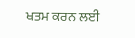ਖਤਮ ਕਰਨ ਲਈ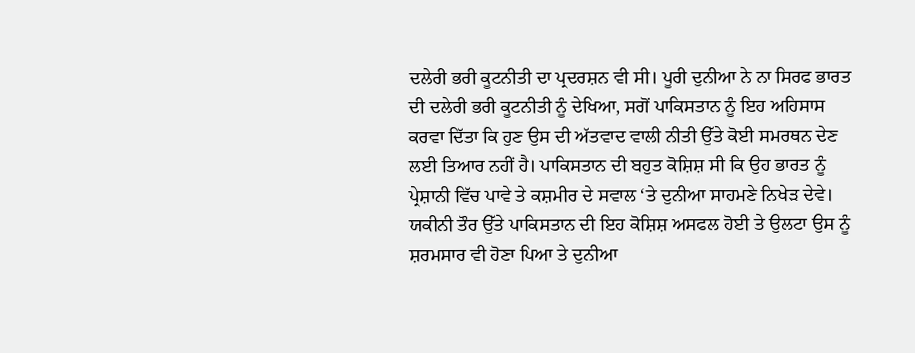ਦਲੇਰੀ ਭਰੀ ਕੂਟਨੀਤੀ ਦਾ ਪ੍ਰਦਰਸ਼ਨ ਵੀ ਸੀ। ਪੂਰੀ ਦੁਨੀਆ ਨੇ ਨਾ ਸਿਰਫ ਭਾਰਤ ਦੀ ਦਲੇਰੀ ਭਰੀ ਕੂਟਨੀਤੀ ਨੂੰ ਦੇਖਿਆ, ਸਗੋਂ ਪਾਕਿਸਤਾਨ ਨੂੰ ਇਹ ਅਹਿਸਾਸ ਕਰਵਾ ਦਿੱਤਾ ਕਿ ਹੁਣ ਉਸ ਦੀ ਅੱਤਵਾਦ ਵਾਲੀ ਨੀਤੀ ਉੱਤੇ ਕੋਈ ਸਮਰਥਨ ਦੇਣ ਲਈ ਤਿਆਰ ਨਹੀਂ ਹੈ। ਪਾਕਿਸਤਾਨ ਦੀ ਬਹੁਤ ਕੋਸ਼ਿਸ਼ ਸੀ ਕਿ ਉਹ ਭਾਰਤ ਨੂੰ ਪ੍ਰੇਸ਼ਾਨੀ ਵਿੱਚ ਪਾਵੇ ਤੇ ਕਸ਼ਮੀਰ ਦੇ ਸਵਾਲ ‘ਤੇ ਦੁਨੀਆ ਸਾਹਮਣੇ ਨਿਖੇੜ ਦੇਵੇ। ਯਕੀਨੀ ਤੌਰ ਉੱਤੇ ਪਾਕਿਸਤਾਨ ਦੀ ਇਹ ਕੋਸ਼ਿਸ਼ ਅਸਫਲ ਹੋਈ ਤੇ ਉਲਟਾ ਉਸ ਨੂੰ ਸ਼ਰਮਸਾਰ ਵੀ ਹੋਣਾ ਪਿਆ ਤੇ ਦੁਨੀਆ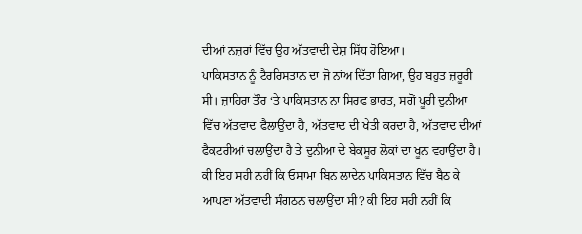ਦੀਆਂ ਨਜ਼ਰਾਂ ਵਿੱਚ ਉਹ ਅੱਤਵਾਦੀ ਦੇਸ਼ ਸਿੱਧ ਹੋਇਆ।
ਪਾਕਿਸਤਾਨ ਨੂੰ ਟੈਰਰਿਸਤਾਨ ਦਾ ਜੋ ਨਾਂਅ ਦਿੱਤਾ ਗਿਆ, ਉਹ ਬਹੁਤ ਜ਼ਰੂਰੀ ਸੀ। ਜ਼ਾਹਿਰਾ ਤੌਰ ‘ਤੇ ਪਾਕਿਸਤਾਨ ਨਾ ਸਿਰਫ ਭਾਰਤ, ਸਗੋਂ ਪੂਰੀ ਦੁਨੀਆ ਵਿੱਚ ਅੱਤਵਾਦ ਫੈਲਾਉਂਦਾ ਹੈ, ਅੱਤਵਾਦ ਦੀ ਖੇਤੀ ਕਰਦਾ ਹੈ, ਅੱਤਵਾਦ ਦੀਆਂ ਫੈਕਟਰੀਆਂ ਚਲਾਉਂਦਾ ਹੈ ਤੇ ਦੁਨੀਆ ਦੇ ਬੇਕਸੂਰ ਲੋਕਾਂ ਦਾ ਖੂਨ ਵਹਾਉਂਦਾ ਹੈ।
ਕੀ ਇਹ ਸਹੀ ਨਹੀਂ ਕਿ ਓਸਾਮਾ ਬਿਨ ਲਾਦੇਨ ਪਾਕਿਸਤਾਨ ਵਿੱਚ ਬੈਠ ਕੇ ਆਪਣਾ ਅੱਤਵਾਦੀ ਸੰਗਠਨ ਚਲਾਉਂਦਾ ਸੀ? ਕੀ ਇਹ ਸਹੀ ਨਹੀਂ ਕਿ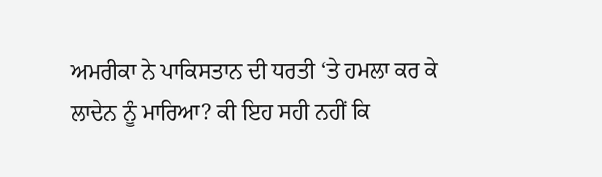ਅਮਰੀਕਾ ਨੇ ਪਾਕਿਸਤਾਨ ਦੀ ਧਰਤੀ ‘ਤੇ ਹਮਲਾ ਕਰ ਕੇ ਲਾਦੇਨ ਨੂੰ ਮਾਰਿਆ? ਕੀ ਇਹ ਸਹੀ ਨਹੀਂ ਕਿ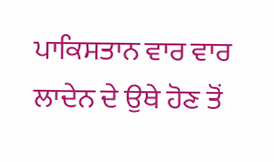ਪਾਕਿਸਤਾਨ ਵਾਰ ਵਾਰ ਲਾਦੇਨ ਦੇ ਉਥੇ ਹੋਣ ਤੋਂ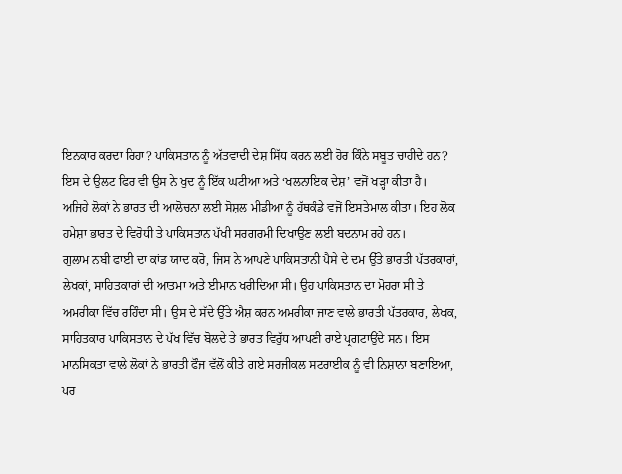ਇਨਕਾਰ ਕਰਦਾ ਰਿਹਾ? ਪਾਕਿਸਤਾਨ ਨੂੰ ਅੱਤਵਾਦੀ ਦੇਸ਼ ਸਿੱਧ ਕਰਨ ਲਈ ਹੋਰ ਕਿੰਨੇ ਸਬੂਤ ਚਾਹੀਦੇ ਹਨ? ਇਸ ਦੇ ਉਲਟ ਫਿਰ ਵੀ ਉਸ ਨੇ ਖੁਦ ਨੂੰ ਇੱਕ ਘਟੀਆ ਅਤੇ ‘ਖਲਨਾਇਕ ਦੇਸ਼’ ਵਜੋਂ ਖੜ੍ਹਾ ਕੀਤਾ ਹੈ।
ਅਜਿਹੇ ਲੋਕਾਂ ਨੇ ਭਾਰਤ ਦੀ ਆਲੋਚਨਾ ਲਈ ਸੋਸ਼ਲ ਮੀਡੀਆ ਨੂੰ ਹੱਥਕੰਡੇ ਵਜੋਂ ਇਸਤੇਮਾਲ ਕੀਤਾ। ਇਹ ਲੋਕ ਹਮੇਸ਼ਾ ਭਾਰਤ ਦੇ ਵਿਰੋਧੀ ਤੇ ਪਾਕਿਸਤਾਨ ਪੱਖੀ ਸਰਗਰਮੀ ਦਿਖਾਉਣ ਲਈ ਬਦਨਾਮ ਰਹੇ ਹਨ।
ਗੁਲਾਮ ਨਬੀ ਫਾਈ ਦਾ ਕਾਂਡ ਯਾਦ ਕਰੋ, ਜਿਸ ਨੇ ਆਪਣੇ ਪਾਕਿਸਤਾਨੀ ਪੈਸੇ ਦੇ ਦਮ ਉੱਤੇ ਭਾਰਤੀ ਪੱਤਰਕਾਰਾਂ, ਲੇਖਕਾਂ, ਸਾਹਿਤਕਾਰਾਂ ਦੀ ਆਤਮਾ ਅਤੇ ਈਮਾਨ ਖਰੀਦਿਆ ਸੀ। ਉਹ ਪਾਕਿਸਤਾਨ ਦਾ ਮੋਹਰਾ ਸੀ ਤੇ ਅਮਰੀਕਾ ਵਿੱਚ ਰਹਿੰਦਾ ਸੀ। ਉਸ ਦੇ ਸੱਦੇ ਉੱਤੇ ਐਸ਼ ਕਰਨ ਅਮਰੀਕਾ ਜਾਣ ਵਾਲੇ ਭਾਰਤੀ ਪੱਤਰਕਾਰ, ਲੇਖਕ, ਸਾਹਿਤਕਾਰ ਪਾਕਿਸਤਾਨ ਦੇ ਪੱਖ ਵਿੱਚ ਬੋਲਦੇ ਤੇ ਭਾਰਤ ਵਿਰੁੱਧ ਆਪਣੀ ਰਾਏ ਪ੍ਰਗਟਾਉਂਦੇ ਸਨ। ਇਸ ਮਾਨਸਿਕਤਾ ਵਾਲੇ ਲੋਕਾਂ ਨੇ ਭਾਰਤੀ ਫੌਜ ਵੱਲੋਂ ਕੀਤੇ ਗਏ ਸਰਜੀਕਲ ਸਟਰਾਈਕ ਨੂੰ ਵੀ ਨਿਸ਼ਾਨਾ ਬਣਾਇਆ, ਪਰ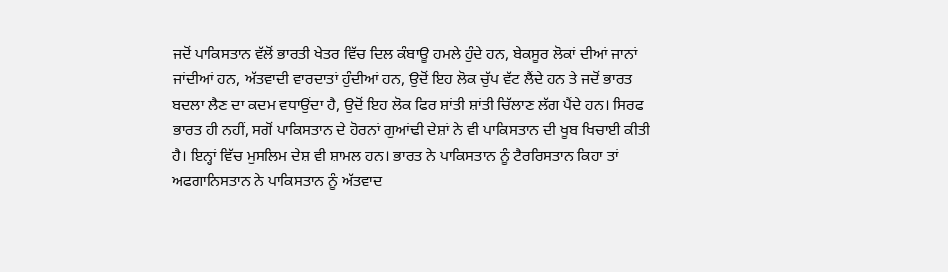ਜਦੋਂ ਪਾਕਿਸਤਾਨ ਵੱਲੋਂ ਭਾਰਤੀ ਖੇਤਰ ਵਿੱਚ ਦਿਲ ਕੰਬਾਊ ਹਮਲੇ ਹੁੰਦੇ ਹਨ, ਬੇਕਸੂਰ ਲੋਕਾਂ ਦੀਆਂ ਜਾਨਾਂ ਜਾਂਦੀਆਂ ਹਨ, ਅੱਤਵਾਦੀ ਵਾਰਦਾਤਾਂ ਹੁੰਦੀਆਂ ਹਨ, ਉਦੋਂ ਇਹ ਲੋਕ ਚੁੱਪ ਵੱਟ ਲੈਂਦੇ ਹਨ ਤੇ ਜਦੋਂ ਭਾਰਤ ਬਦਲਾ ਲੈਣ ਦਾ ਕਦਮ ਵਧਾਉਂਦਾ ਹੈ, ਉਦੋਂ ਇਹ ਲੋਕ ਫਿਰ ਸ਼ਾਂਤੀ ਸ਼ਾਂਤੀ ਚਿੱਲਾਣ ਲੱਗ ਪੈਂਦੇ ਹਨ। ਸਿਰਫ ਭਾਰਤ ਹੀ ਨਹੀਂ, ਸਗੋਂ ਪਾਕਿਸਤਾਨ ਦੇ ਹੋਰਨਾਂ ਗੁਆਂਢੀ ਦੇਸ਼ਾਂ ਨੇ ਵੀ ਪਾਕਿਸਤਾਨ ਦੀ ਖੂਬ ਖਿਚਾਈ ਕੀਤੀ ਹੈ। ਇਨ੍ਹਾਂ ਵਿੱਚ ਮੁਸਲਿਮ ਦੇਸ਼ ਵੀ ਸ਼ਾਮਲ ਹਨ। ਭਾਰਤ ਨੇ ਪਾਕਿਸਤਾਨ ਨੂੰ ਟੈਰਰਿਸਤਾਨ ਕਿਹਾ ਤਾਂ ਅਫਗਾਨਿਸਤਾਨ ਨੇ ਪਾਕਿਸਤਾਨ ਨੂੰ ਅੱਤਵਾਦ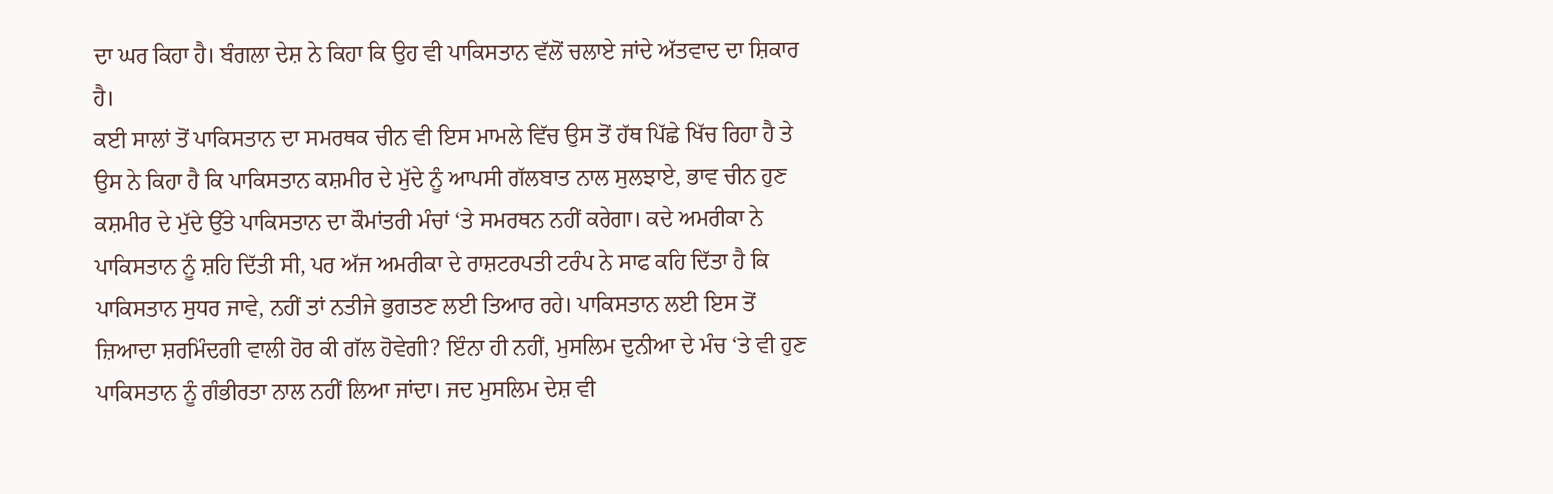ਦਾ ਘਰ ਕਿਹਾ ਹੈ। ਬੰਗਲਾ ਦੇਸ਼ ਨੇ ਕਿਹਾ ਕਿ ਉਹ ਵੀ ਪਾਕਿਸਤਾਨ ਵੱਲੋਂ ਚਲਾਏ ਜਾਂਦੇ ਅੱਤਵਾਦ ਦਾ ਸ਼ਿਕਾਰ ਹੈ।
ਕਈ ਸਾਲਾਂ ਤੋਂ ਪਾਕਿਸਤਾਨ ਦਾ ਸਮਰਥਕ ਚੀਨ ਵੀ ਇਸ ਮਾਮਲੇ ਵਿੱਚ ਉਸ ਤੋਂ ਹੱਥ ਪਿੱਛੇ ਖਿੱਚ ਰਿਹਾ ਹੈ ਤੇ ਉਸ ਨੇ ਕਿਹਾ ਹੈ ਕਿ ਪਾਕਿਸਤਾਨ ਕਸ਼ਮੀਰ ਦੇ ਮੁੱਦੇ ਨੂੰ ਆਪਸੀ ਗੱਲਬਾਤ ਨਾਲ ਸੁਲਝਾਏ, ਭਾਵ ਚੀਨ ਹੁਣ ਕਸ਼ਮੀਰ ਦੇ ਮੁੱਦੇ ਉੱਤੇ ਪਾਕਿਸਤਾਨ ਦਾ ਕੌਮਾਂਤਰੀ ਮੰਚਾਂ ‘ਤੇ ਸਮਰਥਨ ਨਹੀਂ ਕਰੇਗਾ। ਕਦੇ ਅਮਰੀਕਾ ਨੇ ਪਾਕਿਸਤਾਨ ਨੂੰ ਸ਼ਹਿ ਦਿੱਤੀ ਸੀ, ਪਰ ਅੱਜ ਅਮਰੀਕਾ ਦੇ ਰਾਸ਼ਟਰਪਤੀ ਟਰੰਪ ਨੇ ਸਾਫ ਕਹਿ ਦਿੱਤਾ ਹੈ ਕਿ ਪਾਕਿਸਤਾਨ ਸੁਧਰ ਜਾਵੇ, ਨਹੀਂ ਤਾਂ ਨਤੀਜੇ ਭੁਗਤਣ ਲਈ ਤਿਆਰ ਰਹੇ। ਪਾਕਿਸਤਾਨ ਲਈ ਇਸ ਤੋਂ ਜ਼ਿਆਦਾ ਸ਼ਰਮਿੰਦਗੀ ਵਾਲੀ ਹੋਰ ਕੀ ਗੱਲ ਹੋਵੇਗੀ? ਇੰਨਾ ਹੀ ਨਹੀਂ, ਮੁਸਲਿਮ ਦੁਨੀਆ ਦੇ ਮੰਚ ‘ਤੇ ਵੀ ਹੁਣ ਪਾਕਿਸਤਾਨ ਨੂੰ ਗੰਭੀਰਤਾ ਨਾਲ ਨਹੀਂ ਲਿਆ ਜਾਂਦਾ। ਜਦ ਮੁਸਲਿਮ ਦੇਸ਼ ਵੀ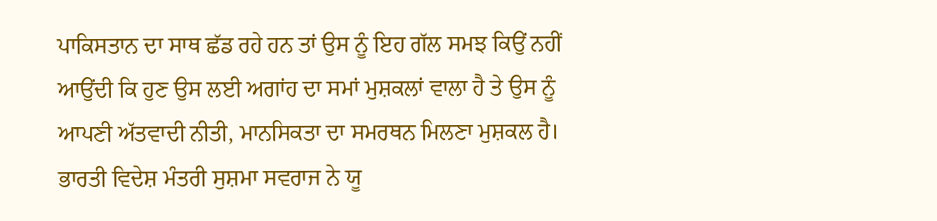ਪਾਕਿਸਤਾਨ ਦਾ ਸਾਥ ਛੱਡ ਰਹੇ ਹਨ ਤਾਂ ਉਸ ਨੂੰ ਇਹ ਗੱਲ ਸਮਝ ਕਿਉਂ ਨਹੀਂ ਆਉਂਦੀ ਕਿ ਹੁਣ ਉਸ ਲਈ ਅਗਾਂਹ ਦਾ ਸਮਾਂ ਮੁਸ਼ਕਲਾਂ ਵਾਲਾ ਹੈ ਤੇ ਉਸ ਨੂੰ ਆਪਣੀ ਅੱਤਵਾਦੀ ਨੀਤੀ, ਮਾਨਸਿਕਤਾ ਦਾ ਸਮਰਥਨ ਮਿਲਣਾ ਮੁਸ਼ਕਲ ਹੈ।
ਭਾਰਤੀ ਵਿਦੇਸ਼ ਮੰਤਰੀ ਸੁਸ਼ਮਾ ਸਵਰਾਜ ਨੇ ਯੂ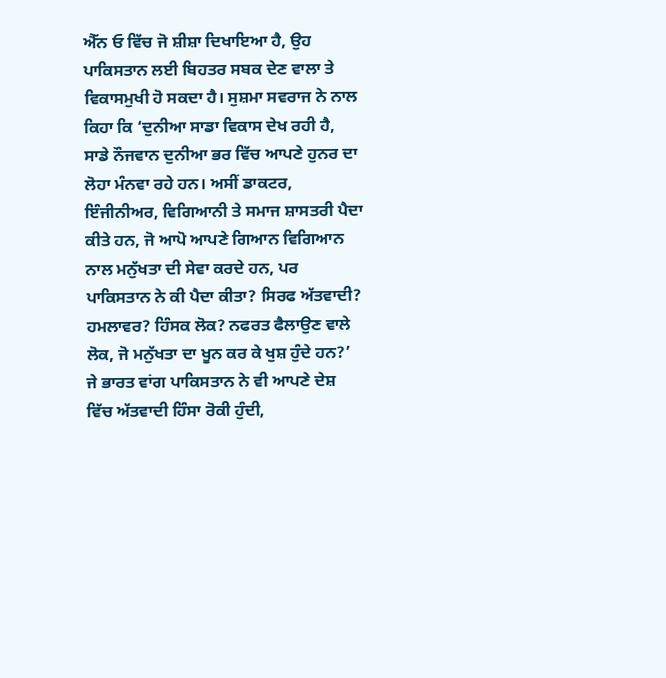ਐੱਨ ਓ ਵਿੱਚ ਜੋ ਸ਼ੀਸ਼ਾ ਦਿਖਾਇਆ ਹੈ, ਉਹ ਪਾਕਿਸਤਾਨ ਲਈ ਬਿਹਤਰ ਸਬਕ ਦੇਣ ਵਾਲਾ ਤੇ ਵਿਕਾਸਮੁਖੀ ਹੋ ਸਕਦਾ ਹੈ। ਸੁਸ਼ਮਾ ਸਵਰਾਜ ਨੇ ਨਾਲ ਕਿਹਾ ਕਿ ‘ਦੁਨੀਆ ਸਾਡਾ ਵਿਕਾਸ ਦੇਖ ਰਹੀ ਹੈ, ਸਾਡੇ ਨੌਜਵਾਨ ਦੁਨੀਆ ਭਰ ਵਿੱਚ ਆਪਣੇ ਹੁਨਰ ਦਾ ਲੋਹਾ ਮੰਨਵਾ ਰਹੇ ਹਨ। ਅਸੀਂ ਡਾਕਟਰ, ਇੰਜੀਨੀਅਰ, ਵਿਗਿਆਨੀ ਤੇ ਸਮਾਜ ਸ਼ਾਸਤਰੀ ਪੈਦਾ ਕੀਤੇ ਹਨ, ਜੋ ਆਪੋ ਆਪਣੇ ਗਿਆਨ ਵਿਗਿਆਨ ਨਾਲ ਮਨੁੱਖਤਾ ਦੀ ਸੇਵਾ ਕਰਦੇ ਹਨ, ਪਰ ਪਾਕਿਸਤਾਨ ਨੇ ਕੀ ਪੈਦਾ ਕੀਤਾ? ਸਿਰਫ ਅੱਤਵਾਦੀ? ਹਮਲਾਵਰ? ਹਿੰਸਕ ਲੋਕ? ਨਫਰਤ ਫੈਲਾਉਣ ਵਾਲੇ ਲੋਕ, ਜੋ ਮਨੁੱਖਤਾ ਦਾ ਖੂਨ ਕਰ ਕੇ ਖੁਸ਼ ਹੁੰਦੇ ਹਨ?’
ਜੇ ਭਾਰਤ ਵਾਂਗ ਪਾਕਿਸਤਾਨ ਨੇ ਵੀ ਆਪਣੇ ਦੇਸ਼ ਵਿੱਚ ਅੱਤਵਾਦੀ ਹਿੰਸਾ ਰੋਕੀ ਹੁੰਦੀ,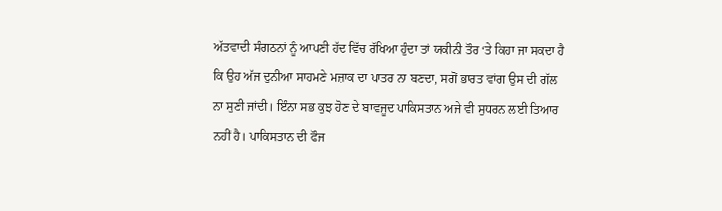ਅੱਤਵਾਦੀ ਸੰਗਠਨਾਂ ਨੂੰ ਆਪਣੀ ਹੱਦ ਵਿੱਚ ਰੱਖਿਆ ਹੁੰਦਾ ਤਾਂ ਯਕੀਨੀ ਤੌਰ ‘ਤੇ ਕਿਹਾ ਜਾ ਸਕਦਾ ਹੈ ਕਿ ਉਹ ਅੱਜ ਦੁਨੀਆ ਸਾਹਮਣੇ ਮਜ਼ਾਕ ਦਾ ਪਾਤਰ ਨਾ ਬਣਦਾ, ਸਗੋਂ ਭਾਰਤ ਵਾਂਗ ਉਸ ਦੀ ਗੱਲ ਨਾ ਸੁਣੀ ਜਾਂਦੀ। ਇੰਨਾ ਸਭ ਕੁਝ ਹੋਣ ਦੇ ਬਾਵਜੂਦ ਪਾਕਿਸਤਾਨ ਅਜੇ ਵੀ ਸੁਧਰਨ ਲਈ ਤਿਆਰ ਨਹੀਂ ਹੈ। ਪਾਕਿਸਤਾਨ ਦੀ ਫੌਜ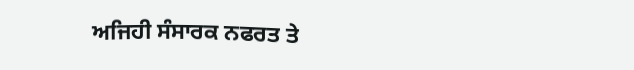ਅਜਿਹੀ ਸੰਸਾਰਕ ਨਫਰਤ ਤੇ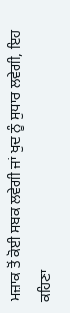ਮਜ਼ਾਕ ਤੋਂ ਕੋਈ ਸਬਕ ਲਵੇਗੀ ਜਾਂ ਖੁਦ ਨੂੰ ਸੁਧਾਰ ਲਵੇਗੀ, ਇਹ ਕਹਿਣਾ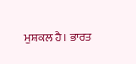ਮੁਸ਼ਕਲ ਹੈ। ਭਾਰਤ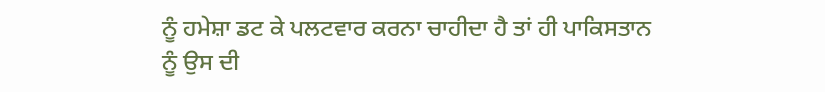ਨੂੰ ਹਮੇਸ਼ਾ ਡਟ ਕੇ ਪਲਟਵਾਰ ਕਰਨਾ ਚਾਹੀਦਾ ਹੈ ਤਾਂ ਹੀ ਪਾਕਿਸਤਾਨ ਨੂੰ ਉਸ ਦੀ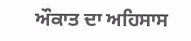ਔਕਾਤ ਦਾ ਅਹਿਸਾਸ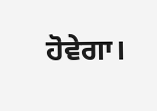ਹੋਵੇਗਾ।